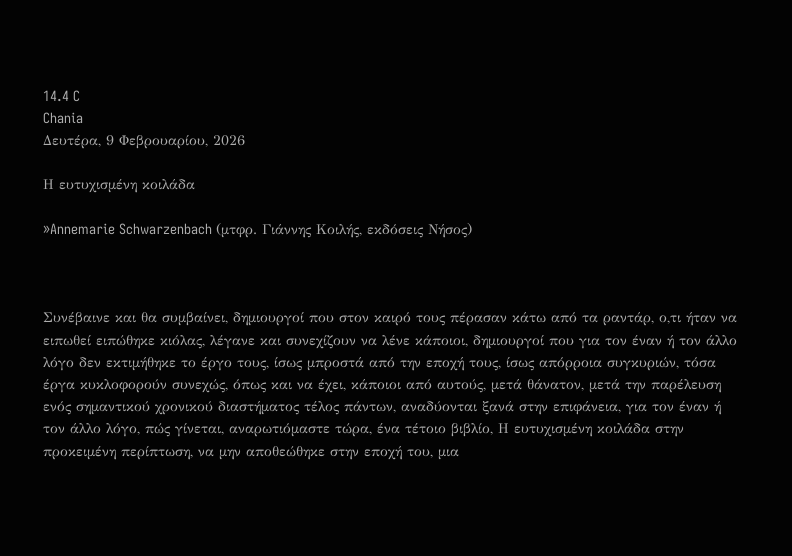14.4 C
Chania
Δευτέρα, 9 Φεβρουαρίου, 2026

Η ευτυχισμένη κοιλάδα

»Annemarie Schwarzenbach (µτφρ. Γιάννης Κοιλής, εκδόσεις Νήσος)



Συνέβαινε και θα συµβαίνει, δηµιουργοί που στον καιρό τους πέρασαν κάτω από τα ραντάρ, ο,τι ήταν να ειπωθεί ειπώθηκε κιόλας, λέγανε και συνεχίζουν να λένε κάποιοι, δηµιουργοί που για τον έναν ή τον άλλο λόγο δεν εκτιµήθηκε το έργο τους, ίσως µπροστά από την εποχή τους, ίσως απόρροια συγκυριών, τόσα έργα κυκλοφορούν συνεχώς, όπως και να έχει, κάποιοι από αυτούς, µετά θάνατον, µετά την παρέλευση ενός σηµαντικού χρονικού διαστήµατος τέλος πάντων, αναδύονται ξανά στην επιφάνεια, για τον έναν ή τον άλλο λόγο, πώς γίνεται, αναρωτιόµαστε τώρα, ένα τέτοιο βιβλίο, Η ευτυχισµένη κοιλάδα στην προκειµένη περίπτωση, να µην αποθεώθηκε στην εποχή του, µια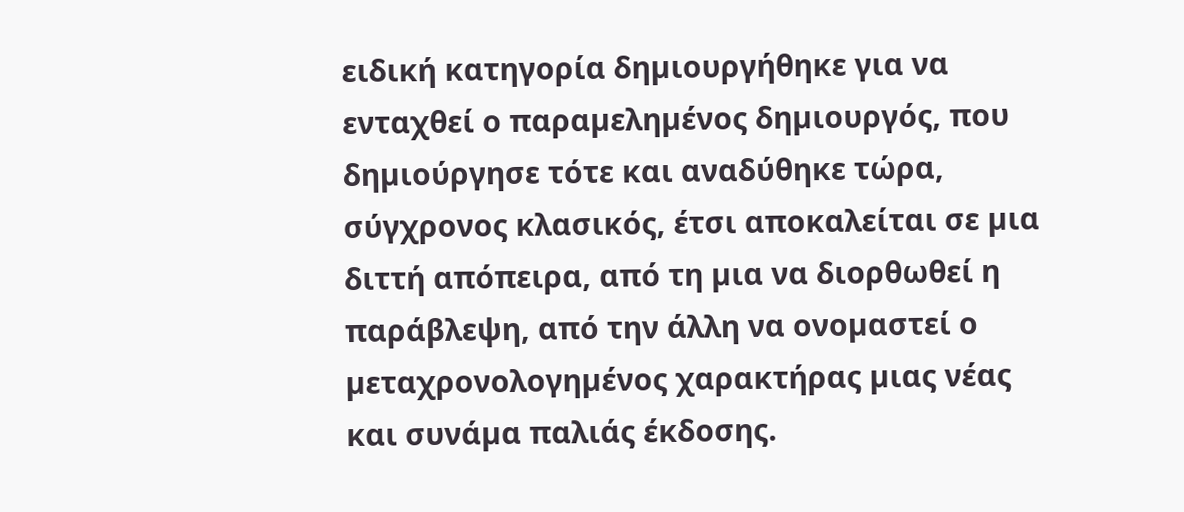ειδική κατηγορία δηµιουργήθηκε για να ενταχθεί ο παραµεληµένος δηµιουργός, που δηµιούργησε τότε και αναδύθηκε τώρα, σύγχρονος κλασικός, έτσι αποκαλείται σε µια διττή απόπειρα, από τη µια να διορθωθεί η παράβλεψη, από την άλλη να ονοµαστεί ο µεταχρονολογηµένος χαρακτήρας µιας νέας και συνάµα παλιάς έκδοσης.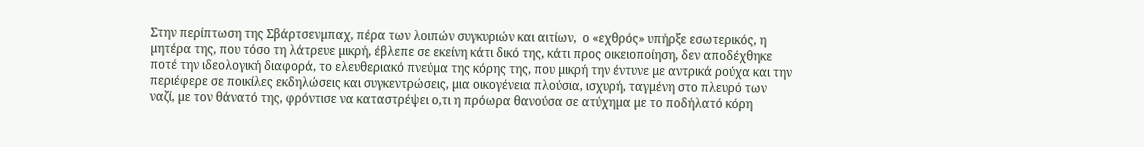Στην περίπτωση της Σβάρτσενµπαχ, πέρα των λοιπών συγκυριών και αιτίων,  ο «εχθρός» υπήρξε εσωτερικός, η µητέρα της, που τόσο τη λάτρευε µικρή, έβλεπε σε εκείνη κάτι δικό της, κάτι προς οικειοποίηση, δεν αποδέχθηκε ποτέ την ιδεολογική διαφορά, το ελευθεριακό πνεύµα της κόρης της, που µικρή την έντυνε µε αντρικά ρούχα και την περιέφερε σε ποικίλες εκδηλώσεις και συγκεντρώσεις, µια οικογένεια πλούσια, ισχυρή, ταγµένη στο πλευρό των ναζί, µε τον θάνατό της, φρόντισε να καταστρέψει ο,τι η πρόωρα θανούσα σε ατύχηµα µε το ποδήλατό κόρη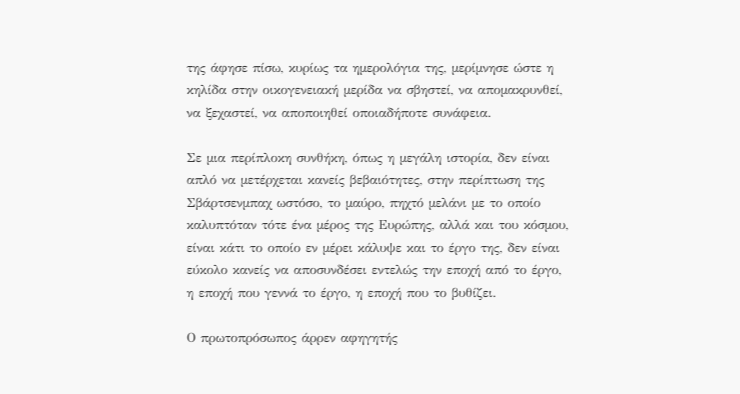της άφησε πίσω, κυρίως τα ηµερολόγια της, µερίµνησε ώστε η κηλίδα στην οικογενειακή µερίδα να σβηστεί, να αποµακρυνθεί, να ξεχαστεί, να αποποιηθεί οποιαδήποτε συνάφεια.

Σε µια περίπλοκη συνθήκη, όπως η µεγάλη ιστορία, δεν είναι απλό να µετέρχεται κανείς βεβαιότητες, στην περίπτωση της Σβάρτσενµπαχ ωστόσο, το µαύρο, πηχτό µελάνι µε το οποίο καλυπτόταν τότε ένα µέρος της Ευρώπης, αλλά και του κόσµου, είναι κάτι το οποίο εν µέρει κάλυψε και το έργο της, δεν είναι εύκολο κανείς να αποσυνδέσει εντελώς την εποχή από το έργο, η εποχή που γεννά το έργο, η εποχή που το βυθίζει.

Ο πρωτοπρόσωπος άρρεν αφηγητής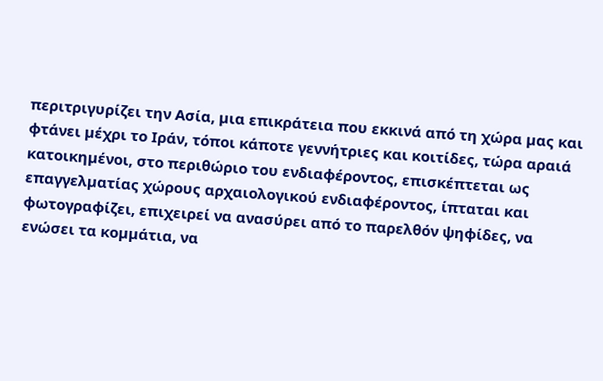περιτριγυρίζει την Ασία, µια επικράτεια που εκκινά από τη χώρα µας και φτάνει µέχρι το Ιράν, τόποι κάποτε γεννήτριες και κοιτίδες, τώρα αραιά κατοικηµένοι, στο περιθώριο του ενδιαφέροντος, επισκέπτεται ως επαγγελµατίας χώρους αρχαιολογικού ενδιαφέροντος, ίπταται και φωτογραφίζει, επιχειρεί να ανασύρει από το παρελθόν ψηφίδες, να ενώσει τα κοµµάτια, να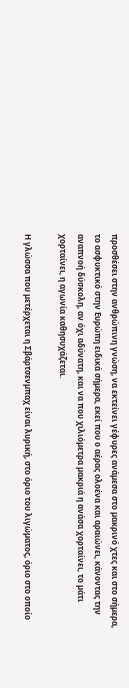προσθέσει στην ανθρώπινη γνώση, να εκτείνει γέφυρες ανάµεσα στο µακρινό χτες και στο σήµερα, το ασφυκτικό στην Ευρώπη ειδικά σήµερα, εκεί που ο αέρας ολοένα και αραιώνει, κάνοντας την αναπνοή δύσκολη, αν όχι αδύνατη, και να που χιλιόµετρα µακριά η ανάσα χορταίνει, το µάτι χορταίνει, η αγωνία καθησυχάζεται.

Η γλώσσα που µετέρχεται η Σβάρτσενµπαχ είναι λυρική, στο όριο του λιγώµατος, όριο στο οποίο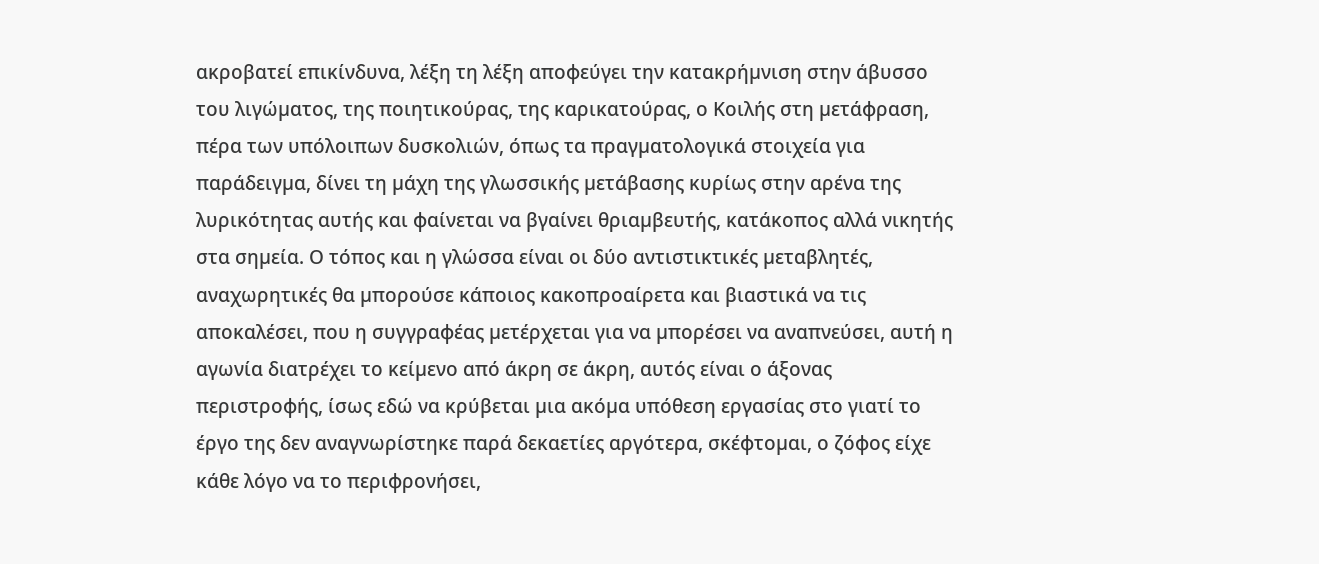ακροβατεί επικίνδυνα, λέξη τη λέξη αποφεύγει την κατακρήµνιση στην άβυσσο του λιγώµατος, της ποιητικούρας, της καρικατούρας, ο Κοιλής στη µετάφραση, πέρα των υπόλοιπων δυσκολιών, όπως τα πραγµατολογικά στοιχεία για παράδειγµα, δίνει τη µάχη της γλωσσικής µετάβασης κυρίως στην αρένα της λυρικότητας αυτής και φαίνεται να βγαίνει θριαµβευτής, κατάκοπος αλλά νικητής στα σηµεία. Ο τόπος και η γλώσσα είναι οι δύο αντιστικτικές µεταβλητές, αναχωρητικές θα µπορούσε κάποιος κακοπροαίρετα και βιαστικά να τις αποκαλέσει, που η συγγραφέας µετέρχεται για να µπορέσει να αναπνεύσει, αυτή η αγωνία διατρέχει το κείµενο από άκρη σε άκρη, αυτός είναι ο άξονας περιστροφής, ίσως εδώ να κρύβεται µια ακόµα υπόθεση εργασίας στο γιατί το έργο της δεν αναγνωρίστηκε παρά δεκαετίες αργότερα, σκέφτοµαι, ο ζόφος είχε κάθε λόγο να το περιφρονήσει,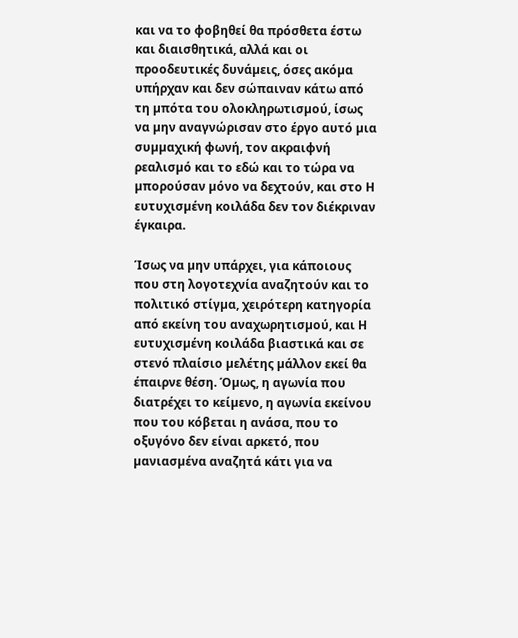και να το φοβηθεί θα πρόσθετα έστω και διαισθητικά, αλλά και οι προοδευτικές δυνάµεις, όσες ακόµα υπήρχαν και δεν σώπαιναν κάτω από τη µπότα του ολοκληρωτισµού, ίσως να µην αναγνώρισαν στο έργο αυτό µια συµµαχική φωνή, τον ακραιφνή ρεαλισµό και το εδώ και το τώρα να µπορούσαν µόνο να δεχτούν, και στο Η ευτυχισµένη κοιλάδα δεν τον διέκριναν έγκαιρα.

Ίσως να µην υπάρχει, για κάποιους που στη λογοτεχνία αναζητούν και το πολιτικό στίγµα, χειρότερη κατηγορία από εκείνη του αναχωρητισµού, και Η ευτυχισµένη κοιλάδα βιαστικά και σε στενό πλαίσιο µελέτης µάλλον εκεί θα έπαιρνε θέση. Όµως, η αγωνία που διατρέχει το κείµενο, η αγωνία εκείνου που του κόβεται η ανάσα, που το οξυγόνο δεν είναι αρκετό, που µανιασµένα αναζητά κάτι για να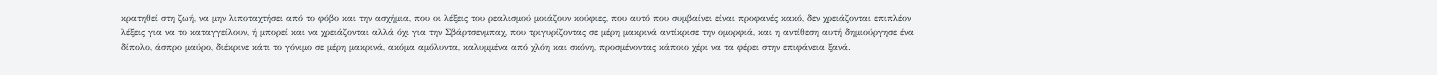κρατηθεί στη ζωή, να µην λιποταχτήσει από το φόβο και την ασχήµια, που οι λέξεις του ρεαλισµού µοιάζουν κούφιες, που αυτό που συµβαίνει είναι προφανές κακό, δεν χρειάζονται επιπλέον λέξεις για να το καταγγείλουν, ή µπορεί και να χρειάζονται αλλά όχι για την Σβάρτσενµπαχ, που τριγυρίζοντας σε µέρη µακρινά αντίκρισε την οµορφιά, και η αντίθεση αυτή δηµιούργησε ένα δίπολο, άσπρο µαύρο, διέκρινε κάτι το γόνιµο σε µέρη µακρινά, ακόµα αµόλυντα, καλυµµένα από χλόη και σκόνη, προσµένοντας κάποιο χέρι να τα φέρει στην επιφάνεια ξανά.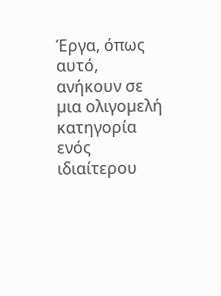Έργα, όπως αυτό, ανήκουν σε µια ολιγοµελή κατηγορία ενός ιδιαίτερου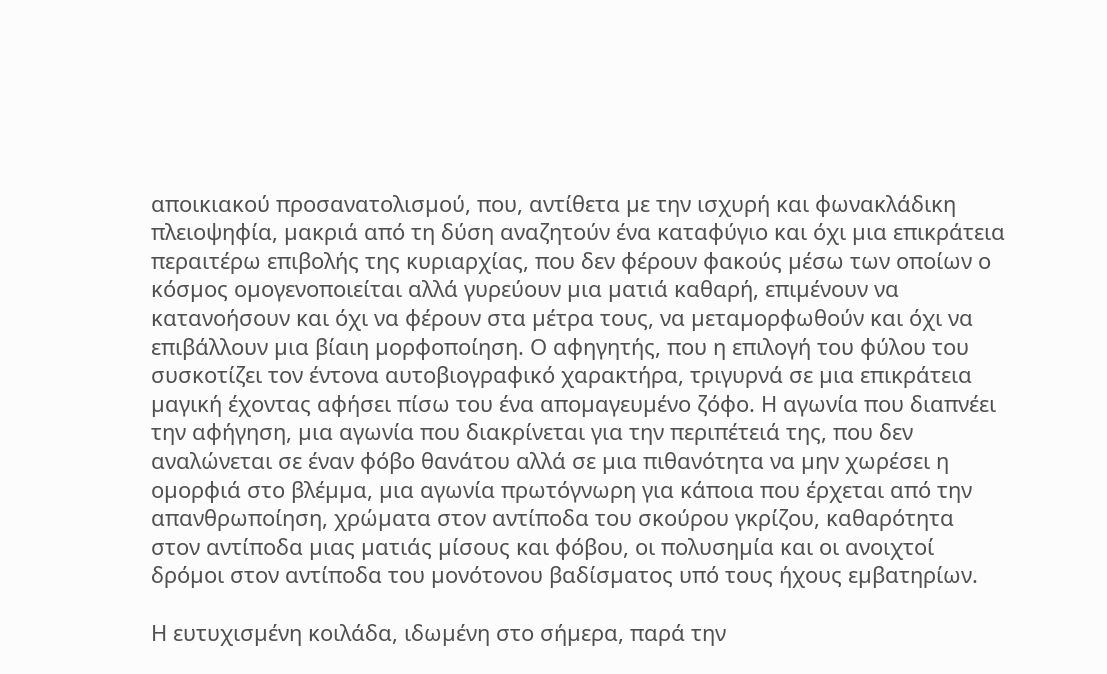αποικιακού προσανατολισµού, που, αντίθετα µε την ισχυρή και φωνακλάδικη πλειοψηφία, µακριά από τη δύση αναζητούν ένα καταφύγιο και όχι µια επικράτεια περαιτέρω επιβολής της κυριαρχίας, που δεν φέρουν φακούς µέσω των οποίων ο κόσµος οµογενοποιείται αλλά γυρεύουν µια µατιά καθαρή, επιµένουν να κατανοήσουν και όχι να φέρουν στα µέτρα τους, να µεταµορφωθούν και όχι να επιβάλλουν µια βίαιη µορφοποίηση. Ο αφηγητής, που η επιλογή του φύλου του συσκοτίζει τον έντονα αυτοβιογραφικό χαρακτήρα, τριγυρνά σε µια επικράτεια µαγική έχοντας αφήσει πίσω του ένα αποµαγευµένο ζόφο. Η αγωνία που διαπνέει την αφήγηση, µια αγωνία που διακρίνεται για την περιπέτειά της, που δεν αναλώνεται σε έναν φόβο θανάτου αλλά σε µια πιθανότητα να µην χωρέσει η οµορφιά στο βλέµµα, µια αγωνία πρωτόγνωρη για κάποια που έρχεται από την απανθρωποίηση, χρώµατα στον αντίποδα του σκούρου γκρίζου, καθαρότητα στον αντίποδα µιας µατιάς µίσους και φόβου, οι πολυσηµία και οι ανοιχτοί δρόµοι στον αντίποδα του µονότονου βαδίσµατος υπό τους ήχους εµβατηρίων.

Η ευτυχισµένη κοιλάδα, ιδωµένη στο σήµερα, παρά την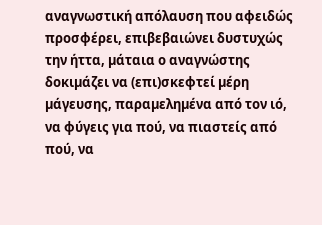αναγνωστική απόλαυση που αφειδώς προσφέρει, επιβεβαιώνει δυστυχώς την ήττα, µάταια ο αναγνώστης δοκιµάζει να (επι)σκεφτεί µέρη µάγευσης, παραµεληµένα από τον ιό, να φύγεις για πού, να πιαστείς από πού, να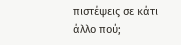πιστέψεις σε κάτι άλλο πού;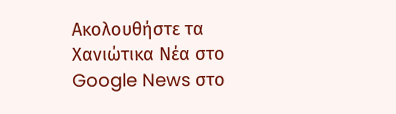Ακολουθήστε τα Χανιώτικα Νέα στο Google News στο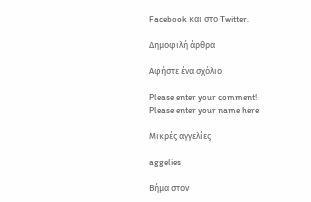Facebook και στο Twitter.

Δημοφιλή άρθρα

Αφήστε ένα σχόλιο

Please enter your comment!
Please enter your name here

Μικρές αγγελίες

aggelies

Βήμα στον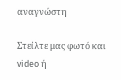αναγνώστη

Στείλτε μας φωτό και video ή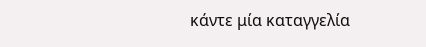κάντε μία καταγγελία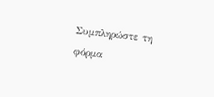Συμπληρώστε τη φόρμα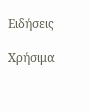Ειδήσεις

Χρήσιμα